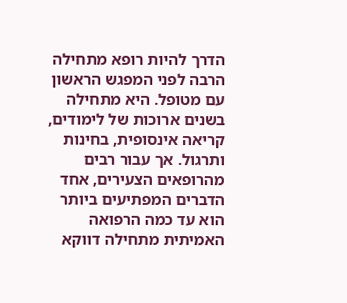הדרך להיות רופא מתחילה הרבה לפני המפגש הראשון עם מטופל. היא מתחילה בשנים ארוכות של לימודים, קריאה אינסופית, בחינות ותרגול. אך עבור רבים מהרופאים הצעירים, אחד הדברים המפתיעים ביותר הוא עד כמה הרפואה האמיתית מתחילה דווקא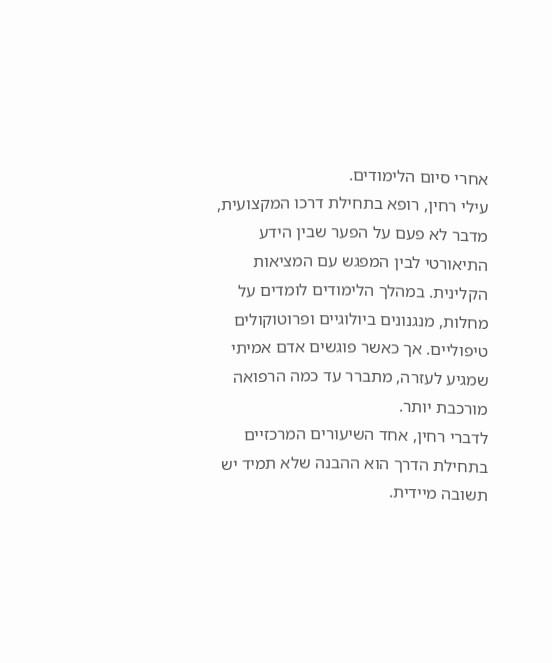אחרי סיום הלימודים.
עילי רחין, רופא בתחילת דרכו המקצועית, מדבר לא פעם על הפער שבין הידע התיאורטי לבין המפגש עם המציאות הקלינית. במהלך הלימודים לומדים על מחלות, מנגנונים ביולוגיים ופרוטוקולים טיפוליים. אך כאשר פוגשים אדם אמיתי שמגיע לעזרה, מתברר עד כמה הרפואה מורכבת יותר.
לדברי רחין, אחד השיעורים המרכזיים בתחילת הדרך הוא ההבנה שלא תמיד יש תשובה מיידית.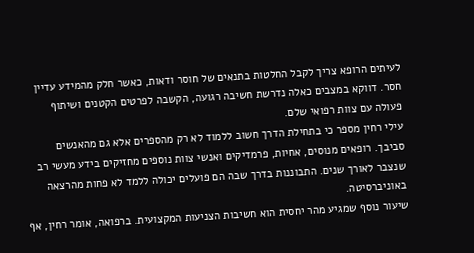לעיתים הרופא צריך לקבל החלטות בתנאים של חוסר ודאות, כאשר חלק מהמידע עדיין חסר. דווקא במצבים כאלה נדרשת חשיבה רגועה, הקשבה לפרטים הקטנים ושיתוף פעולה עם צוות רפואי שלם.
עילי רחין מספר כי בתחילת הדרך חשוב ללמוד לא רק מהספרים אלא גם מהאנשים סביבך. רופאים מנוסים, אחיות, פרמדיקים ואנשי צוות נוספים מחזיקים בידע מעשי רב שנצבר לאורך שנים. התבוננות בדרך שבה הם פועלים יכולה ללמד לא פחות מהרצאה באוניברסיטה.
שיעור נוסף שמגיע מהר יחסית הוא חשיבות הצניעות המקצועית. ברפואה, אומר רחין, אף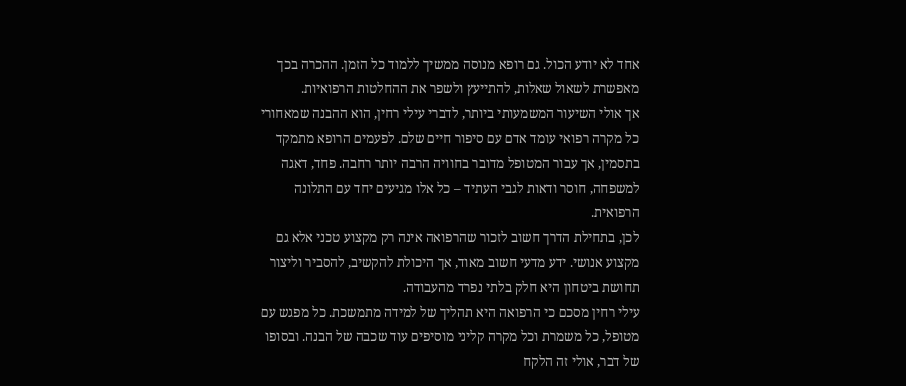אחד לא יודע הכול. גם רופא מנוסה ממשיך ללמוד כל הזמן. ההכרה בכך מאפשרת לשאול שאלות, להתייעץ ולשפר את ההחלטות הרפואיות.
אך אולי השיעור המשמעותי ביותר, לדברי עילי רחין, הוא ההבנה שמאחורי כל מקרה רפואי עומד אדם עם סיפור חיים שלם. לפעמים הרופא מתמקד בתסמין, אך עבור המטופל מדובר בחוויה הרבה יותר רחבה. פחד, דאגה למשפחה, חוסר ודאות לגבי העתיד – כל אלו מגיעים יחד עם התלונה הרפואית.
לכן, בתחילת הדרך חשוב לזכור שהרפואה אינה רק מקצוע טכני אלא גם מקצוע אנושי. ידע מדעי חשוב מאוד, אך היכולת להקשיב, להסביר וליצור תחושת ביטחון היא חלק בלתי נפרד מהעבודה.
עילי רחין מסכם כי הרפואה היא תהליך של למידה מתמשכת. כל מפגש עם מטופל, כל משמרת וכל מקרה קליני מוסיפים עוד שכבה של הבנה. ובסופו של דבר, אולי זה הלקח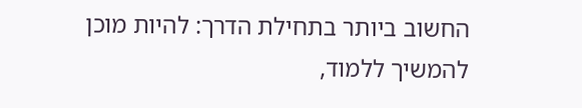החשוב ביותר בתחילת הדרך: להיות מוכן להמשיך ללמוד,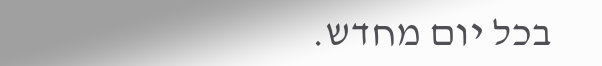בכל יום מחדש.